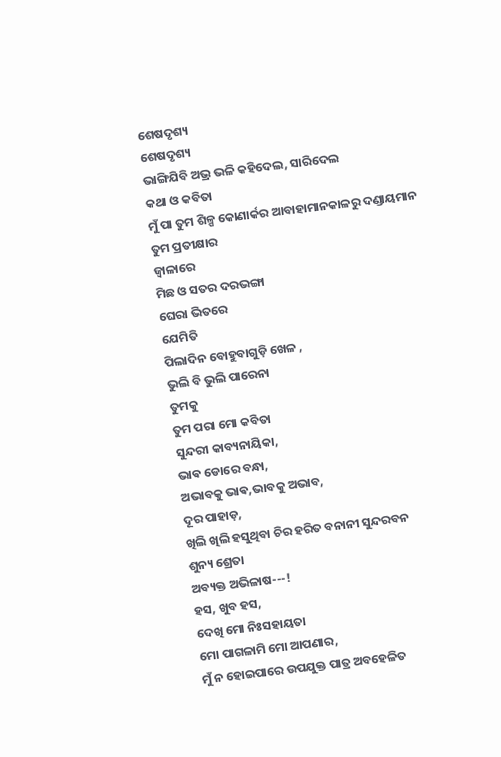ଶେଷଦୃଶ୍ୟ
ଶେଷଦୃଶ୍ୟ
ଭାଙ୍ଗିଯିବି ଅଭ୍ର ଭଳି କହିଦେଲ, ସାରିଦେଲ
କଥା ଓ କବିତା
ମୁଁ ପା ତୁମ ଶିଳ୍ପ କୋଣାର୍କର ଆବାହାମାନକାଳରୁ ଦଣ୍ଡାୟମାନ
ତୁମ ପ୍ରତୀକ୍ଷାର
ଜ୍ୱାଳାରେ
ମିଛ ଓ ସତର ଦରଭଙ୍ଗା
ଘେରା ଭିତରେ
ଯେମିତି
ପିଲାଦିନ ବୋହୁବାଗୁଡ଼ି ଖେଳ ,
ଭୁଲି ବି ଭୁଲି ପାରେନା
ତୁମକୁ
ତୁମ ପରା ମୋ କବିତା
ସୁନ୍ଦରୀ କାବ୍ୟନାୟିକା,
ଭାଵ ଡୋରେ ବନ୍ଧା,
ଅଭାବକୁ ଭାଵ,ଭାବକୁ ଅଭାବ,
ଦୂର ପାହାଡ଼,
ଖିଲି ଖିଲି ହସୁଥିବା ଚିର ହରିତ ବନାନୀ ସୁନ୍ଦରବନ
ଶୁନ୍ୟ ଶ୍ରେତା
ଅବ୍ୟକ୍ତ ଅଭିଳାଷ---!
ହସ, ଖୁବ ହସ,
ଦେଖି ମୋ ନିଃସହାୟତା
ମୋ ପାଗଳାମି ମୋ ଆପଣାର,
ମୁଁ ନ ହୋଇପାରେ ଉପଯୁକ୍ତ ପାତ୍ର ଅବହେଳିତ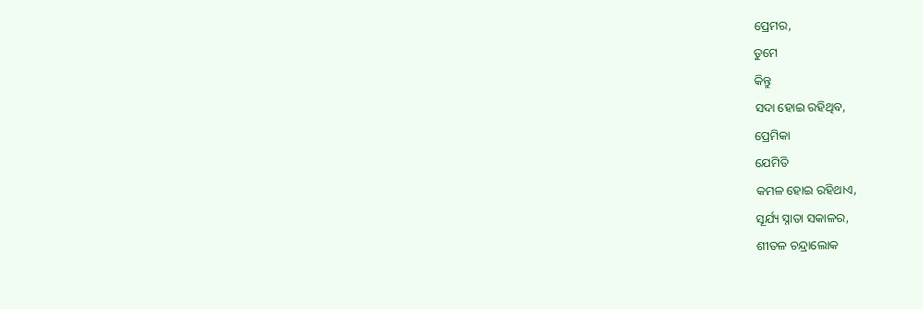ପ୍ରେମର,
ତୁମେ
କିନ୍ତୁ
ସଦା ହୋଇ ରହିଥିବ,
ପ୍ରେମିକା
ଯେମିତି
କମଳ ହୋଇ ରହିଥାଏ,
ସୂର୍ଯ୍ୟ ସ୍ନାତା ସକାଳର,
ଶୀତଳ ଚନ୍ଦ୍ରାଲୋକ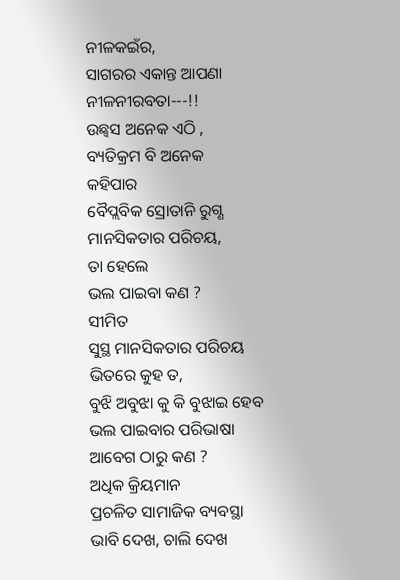ନୀଳକଇଁର,
ସାଗରର ଏକାନ୍ତ ଆପଣା
ନୀଳନୀରବତା---!!
ଉଛ୍ୱସ ଅନେକ ଏଠି ,
ବ୍ୟତିକ୍ରମ ବି ଅନେକ
କହିପାର
ବୈପ୍ଲବିକ ସ୍ରୋତାନି ରୁଗ୍ଣ ମାନସିକତାର ପରିଚୟ,
ତା ହେଲେ
ଭଲ ପାଇବା କଣ ?
ସୀମିତ
ସୁସ୍ଥ ମାନସିକତାର ପରିଚୟ ଭିତରେ କୁହ ତ,
ବୁଝି ଅବୁଝା କୁ କି ବୁଝାଇ ହେବ
ଭଲ ପାଇବାର ପରିଭାଷା
ଆବେଗ ଠାରୁ କଣ ?
ଅଧିକ କ୍ରିୟମାନ
ପ୍ରଚଳିତ ସାମାଜିକ ବ୍ୟବସ୍ଥା
ଭାବି ଦେଖ, ଚାଲି ଦେଖ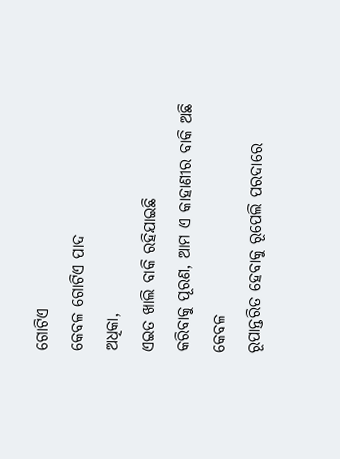ଗୋଟିଏ
କେବଳ ଗୋଟିଏ ପାଦ
ଅଧିକା,
ଏଇତ ଖାଲି ବାକି ରହିଯାଇଛି
କରିବାକୁ ପୂରଣ, ଆମ ଏ କାହାଣୀର ବାକି ଅଛି କେବଳ
ରୂପାନ୍ତରିତ ହେବାକୁ ରୂପେଲି ପରଦାରେ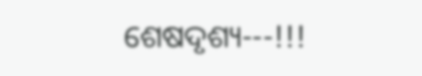ଶେଷଦୃଶ୍ୟ---!!!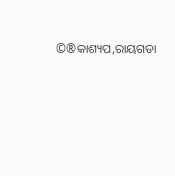©®କାଶ୍ୟପ,ରାୟଗଡା